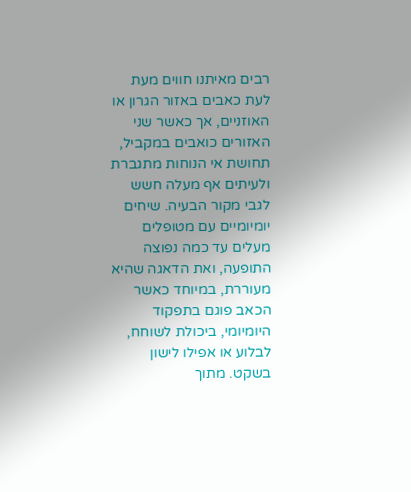רבים מאיתנו חווים מעת לעת כאבים באזור הגרון או האוזניים, אך כאשר שני האזורים כואבים במקביל, תחושת אי הנוחות מתגברת ולעיתים אף מעלה חשש לגבי מקור הבעיה. שיחים יומיומיים עם מטופלים מעלים עד כמה נפוצה התופעה, ואת הדאגה שהיא מעוררת, במיוחד כאשר הכאב פוגם בתפקוד היומיומי, ביכולת לשוחח, לבלוע או אפילו לישון בשקט. מתוך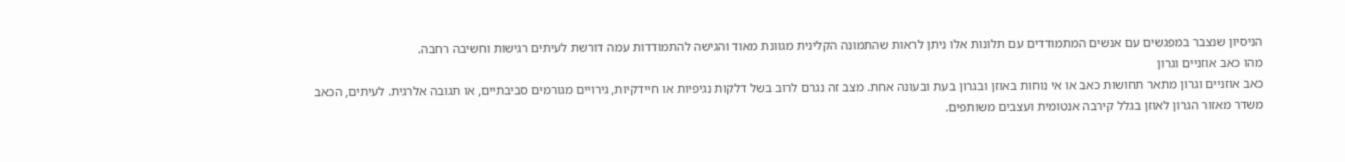הניסיון שנצבר במפגשים עם אנשים המתמודדים עם תלונות אלו ניתן לראות שהתמונה הקלינית מגוונת מאוד והגישה להתמודדות עמה דורשת לעיתים רגישות וחשיבה רחבה.
מהו כאב אוזניים וגרון
כאב אוזניים וגרון מתאר תחושות כאב או אי נוחות באוזן ובגרון בעת ובעונה אחת. מצב זה נגרם לרוב בשל דלקות נגיפיות או חיידקיות, גירויים מגורמים סביבתיים, או תגובה אלרגית. לעיתים, הכאב משדר מאזור הגרון לאוזן בגלל קירבה אנטומית ועצבים משותפים.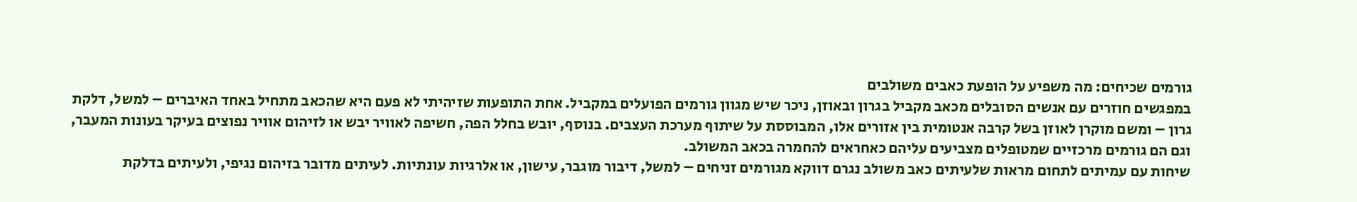גורמים שכיחים: מה משפיע על הופעת כאבים משולבים
במפגשים חוזרים עם אנשים הסובלים מכאב מקביל בגרון ובאוזן, ניכר שיש מגוון גורמים הפועלים במקביל. אחת התופעות שזיהיתי לא פעם היא שהכאב מתחיל באחד האיברים – למשל, דלקת גרון – ומשם מוקרן לאוזן בשל קרבה אנטומית בין אזורים אלו, המבוססת על שיתוף מערכת העצבים. בנוסף, יובש בחלל הפה, חשיפה לאוויר יבש או לזיהום אוויר נפוצים בעיקר בעונות המעבר, וגם הם גורמים מרכזיים שמטופלים מצביעים עליהם כאחראים להחמרה בכאב המשולב.
שיחות עם עמיתים לתחום מראות שלעיתים כאב משולב נגרם דווקא מגורמים זניחים – למשל, דיבור מוגבר, עישון, או אלרגיות עונתיות. לעיתים מדובר בזיהום נגיפי, ולעיתים בדלקת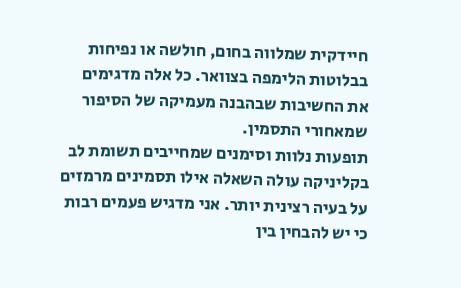חיידקית שמלווה בחום, חולשה או נפיחות בבלוטות הלימפה בצוואר. כל אלה מדגימים את החשיבות שבהבנה מעמיקה של הסיפור שמאחורי התסמין.
תופעות נלוות וסימנים שמחייבים תשומת לב
בקליניקה עולה השאלה אילו תסמינים מרמזים על בעיה רצינית יותר. אני מדגיש פעמים רבות כי יש להבחין בין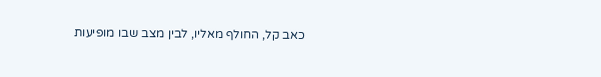כאב קל, החולף מאליו, לבין מצב שבו מופיעות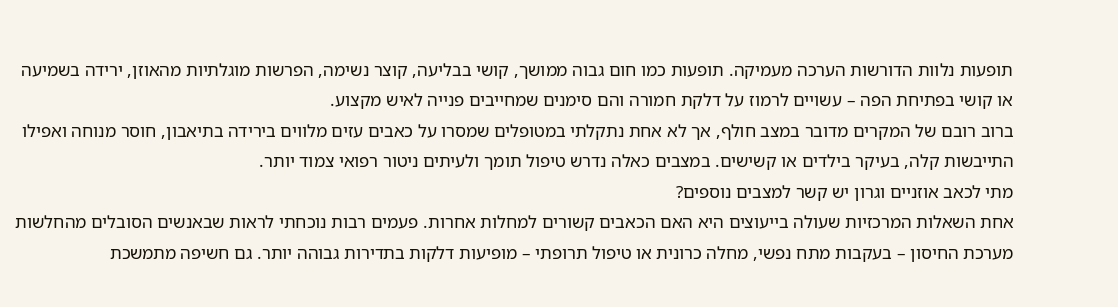תופעות נלוות הדורשות הערכה מעמיקה. תופעות כמו חום גבוה ממושך, קושי בבליעה, קוצר נשימה, הפרשות מוגלתיות מהאוזן, ירידה בשמיעה או קושי בפתיחת הפה – עשויים לרמוז על דלקת חמורה והם סימנים שמחייבים פנייה לאיש מקצוע.
ברוב רובם של המקרים מדובר במצב חולף, אך לא אחת נתקלתי במטופלים שמסרו על כאבים עזים מלווים בירידה בתיאבון, חוסר מנוחה ואפילו התייבשות קלה, בעיקר בילדים או קשישים. במצבים כאלה נדרש טיפול תומך ולעיתים ניטור רפואי צמוד יותר.
מתי לכאב אוזניים וגרון יש קשר למצבים נוספים?
אחת השאלות המרכזיות שעולה בייעוצים היא האם הכאבים קשורים למחלות אחרות. פעמים רבות נוכחתי לראות שבאנשים הסובלים מהחלשות מערכת החיסון – בעקבות מתח נפשי, מחלה כרונית או טיפול תרופתי – מופיעות דלקות בתדירות גבוהה יותר. גם חשיפה מתמשכת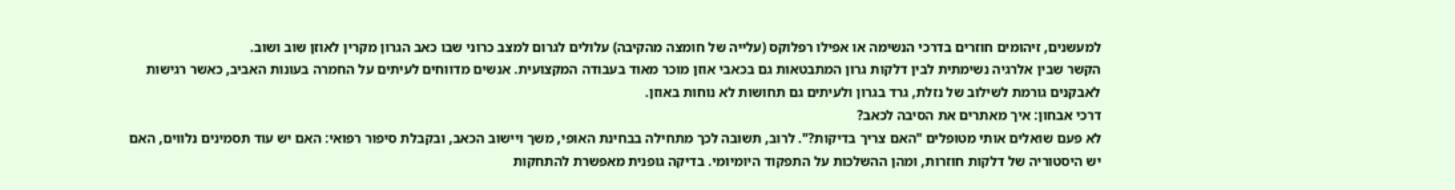למעשנים, זיהומים חוזרים בדרכי הנשימה או אפילו רפלוקס (עלייה של חומצה מהקיבה) עלולים לגרום למצב כרוני שבו כאב הגרון מקרין לאוזן שוב ושוב.
הקשר שבין אלרגיה נשימתית לבין דלקות גרון המתבטאות גם בכאבי אוזן מוכר מאוד בעבודה המקצועית. אנשים מדווחים לעיתים על החמרה בעונות האביב, כאשר רגישות לאבקנים גורמת לשילוב של נזלת, גרד בגרון ולעיתים גם תחושות לא נוחות באוזן.
דרכי אבחון: איך מאתרים את הסיבה לכאב?
לא פעם שואלים אותי מטופלים "האם צריך בדיקות?". לרוב, תשובה לכך מתחילה בבחינת האופי, משך ויישוב הכאב, ובקבלת סיפור רפואי: האם יש עוד תסמינים נלווים, האם יש היסטוריה של דלקות חוזרות, ומהן ההשלכות על התפקוד היומיומי. בדיקה גופנית מאפשרת להתחקות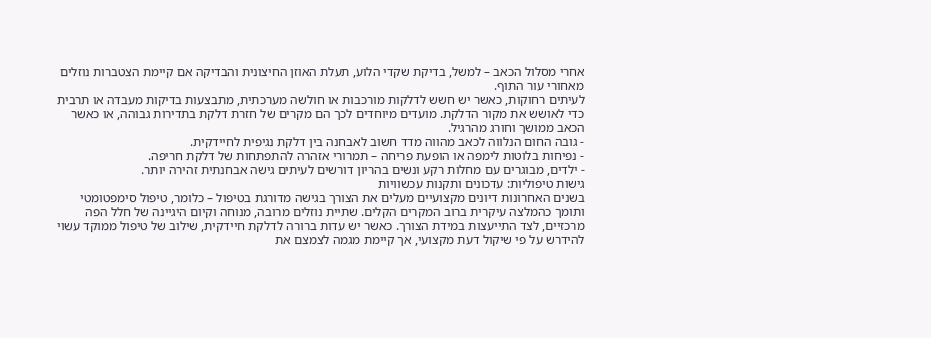אחרי מסלול הכאב – למשל, בדיקת שקדי הלוע, תעלת האוזן החיצונית והבדיקה אם קיימת הצטברות נוזלים מאחורי עור התוף.
לעיתים רחוקות, כאשר יש חשש לדלקות מורכבות או חולשה מערכתית, מתבצעות בדיקות מעבדה או תרבית כדי לאושש את מקור הדלקת. מועדים מיוחדים לכך הם מקרים של חזרת דלקת בתדירות גבוהה, או כאשר הכאב ממושך וחורג מהרגיל.
- גובה החום הנלווה לכאב מהווה מדד חשוב לאבחנה בין דלקת נגיפית לחיידקית.
- נפיחות בלוטות לימפה או הופעת פריחה – תמרורי אזהרה להתפתחות של דלקת חריפה.
- ילדים, מבוגרים עם מחלות רקע ונשים בהריון דורשים לעיתים גישה אבחנתית זהירה יותר.
גישות טיפוליות: עדכונים ותקנות עכשוויות
בשנים האחרונות דיונים מקצועיים מעלים את הצורך בגישה מדורגת בטיפול – כלומר, טיפול סימפטומטי ותומך כהמלצה עיקרית ברוב המקרים הקלים. שתיית נוזלים מרובה, מנוחה וקיום היגיינה של חלל הפה מרכזיים, לצד התייעצות במידת הצורך. כאשר יש עדות ברורה לדלקת חיידקית, שילוב של טיפול ממוקד עשוי להידרש על פי שיקול דעת מקצועי, אך קיימת מגמה לצמצם את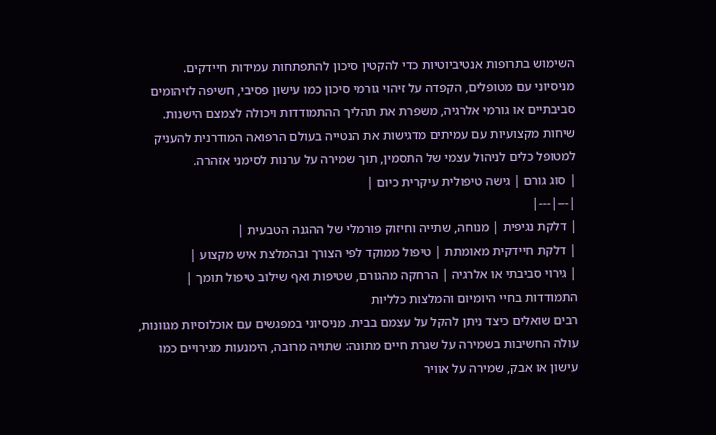השימוש בתרופות אנטיביוטיות כדי להקטין סיכון להתפתחות עמידות חיידקים.
מניסיוני עם מטופלים, הקפדה על זיהוי גורמי סיכון כמו עישון פסיבי, חשיפה לזיהומים סביבתיים או גורמי אלרגיה, משפרת את תהליך ההתמודדות ויכולה לצמצם הישנות. שיחות מקצועיות עם עמיתים מדגישות את הנטייה בעולם הרפואה המודרנית להעניק למטופל כלים לניהול עצמי של התסמין, תוך שמירה על ערנות לסימני אזהרה.
| סוג גורם | גישה טיפולית עיקרית כיום |
|---|---|
| דלקת נגיפית | מנוחה, שתייה וחיזוק פורמלי של ההגנה הטבעית |
| דלקת חיידקית מאומתת | טיפול ממוקד לפי הצורך ובהמלצת איש מקצוע |
| גירוי סביבתי או אלרגיה | הרחקה מהגורם, שטיפות ואף שילוב טיפול תומך |
התמודדות בחיי היומיום והמלצות כלליות
רבים שואלים כיצד ניתן להקל על עצמם בבית. מניסיוני במפגשים עם אוכלוסיות מגוונות, עולה החשיבות בשמירה על שגרת חיים מתונה: שתויה מרובה, הימנעות מגירויים כמו עישון או אבק, שמירה על אוויר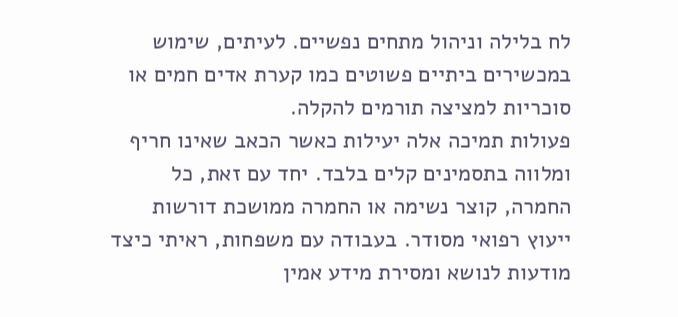לח בלילה וניהול מתחים נפשיים. לעיתים, שימוש במכשירים ביתיים פשוטים כמו קערת אדים חמים או סוכריות למציצה תורמים להקלה.
פעולות תמיכה אלה יעילות כאשר הכאב שאינו חריף ומלווה בתסמינים קלים בלבד. יחד עם זאת, כל החמרה, קוצר נשימה או החמרה ממושכת דורשות ייעוץ רפואי מסודר. בעבודה עם משפחות, ראיתי כיצד מודעות לנושא ומסירת מידע אמין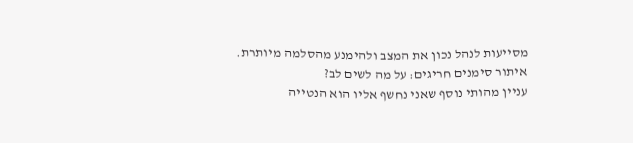מסייעות לנהל נכון את המצב ולהימנע מהסלמה מיותרת.
איתור סימנים חריגים: על מה לשים לב?
עניין מהותי נוסף שאני נחשף אליו הוא הנטייה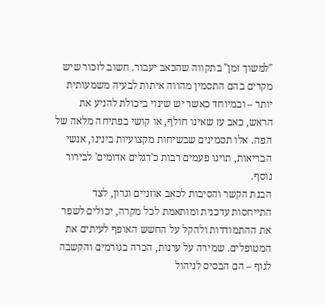"למשוך זמן" בתקווה שהכאב יעבור. חשוב לזכור שיש מקרים בהם התסמין מהווה איתות לבעיה משמעותית יותר – ובמיוחד כאשר יש שינוי ביכולת להניע את הראש, כאב עז שאינו חולף, או קושי בפתיחה מלאה של הפה. אלו תסמינים שבשיחות מקצועיות בינינו, אנשי הבריאות, תויגו פעמים רבות כ'דגלים אדומים' לבירור נוסף.
הבנת הקשר והסיבות לכאב אוזניים וגרון, לצד התייחסות עדכנית ומותאמת לכל מקרה, יכולים לשפר את ההתמודדות ולהקל על החשש האופף לעיתים את המטופלים. שמירה על ערנות, הכרה בגורמים והקשבה לגוף – הם הבסיס לניהול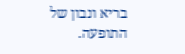בריא ונבון של התופעה.